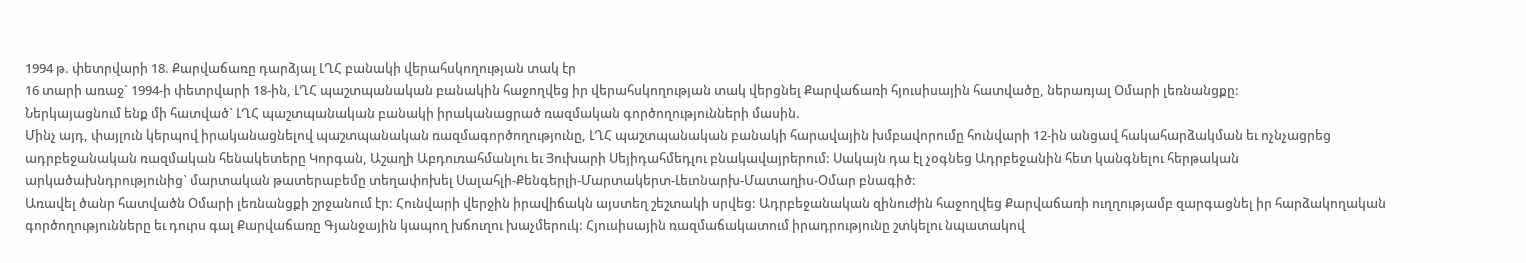1994 թ. փետրվարի 18. Քարվաճառը դարձյալ ԼՂՀ բանակի վերահսկողության տակ էր
16 տարի առաջ` 1994-ի փետրվարի 18-ին, ԼՂՀ պաշտպանական բանակին հաջողվեց իր վերահսկողության տակ վերցնել Քարվաճառի հյուսիսային հատվածը, ներառյալ Օմարի լեռնանցքը:
Ներկայացնում ենք մի հատված` ԼՂՀ պաշտպանական բանակի իրականացրած ռազմական գործողությունների մասին.
Մինչ այդ, փայլուն կերպով իրականացնելով պաշտպանական ռազմագործողությունը, ԼՂՀ պաշտպանական բանակի հարավային խմբավորումը հունվարի 12-ին անցավ հակահարձակման եւ ոչնչացրեց ադրբեջանական ռազմական հենակետերը Կորգան, Աշաղի Աբդուռահմանլու եւ Յուխարի Սեյիդահմեդլու բնակավայրերում: Սակայն դա էլ չօգնեց Ադրբեջանին հետ կանգնելու հերթական արկածախնդրությունից` մարտական թատերաբեմը տեղափոխել Սալահլի-Քենգերլի-Մարտակերտ-Լեւոնարխ-Մատաղիս-Օմար բնագիծ:
Առավել ծանր հատվածն Օմարի լեռնանցքի շրջանում էր: Հունվարի վերջին իրավիճակն այստեղ շեշտակի սրվեց: Ադրբեջանական զինուժին հաջողվեց Քարվաճառի ուղղությամբ զարգացնել իր հարձակողական գործողությունները եւ դուրս գալ Քարվաճառը Գյանջային կապող խճուղու խաչմերուկ: Հյուսիսային ռազմաճակատում իրադրությունը շտկելու նպատակով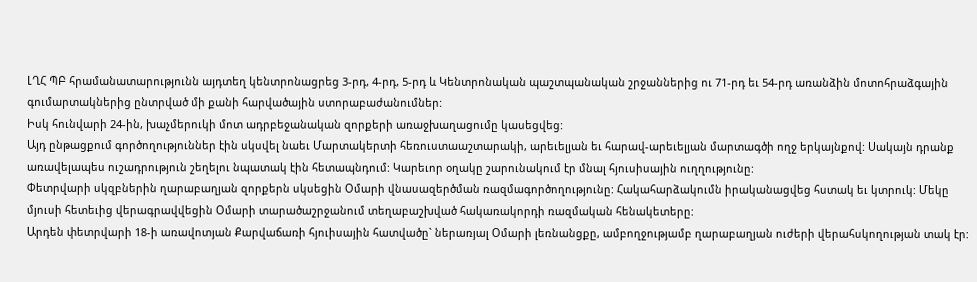ԼՂՀ ՊԲ հրամանատարությունն այդտեղ կենտրոնացրեց 3-րդ, 4-րդ, 5-րդ և Կենտրոնական պաշտպանական շրջաններից ու 71-րդ եւ 54-րդ առանձին մոտոհրաձգային գումարտակներից ընտրված մի քանի հարվածային ստորաբաժանումներ:
Իսկ հունվարի 24-ին, խաչմերուկի մոտ ադրբեջանական զորքերի առաջխաղացումը կասեցվեց:
Այդ ընթացքում գործողություններ էին սկսվել նաեւ Մարտակերտի հեռուստաաշտարակի, արեւելյան եւ հարավ-արեւելյան մարտագծի ողջ երկայնքով: Սակայն դրանք առավելապես ուշադրություն շեղելու նպատակ էին հետապնդում: Կարեւոր օղակը շարունակում էր մնալ հյուսիսային ուղղությունը:
Փետրվարի սկզբներին ղարաբաղյան զորքերն սկսեցին Օմարի վնասազերծման ռազմագործողությունը: Հակահարձակումն իրականացվեց հստակ եւ կտրուկ: Մեկը մյուսի հետեւից վերագրավվեցին Օմարի տարածաշրջանում տեղաբաշխված հակառակորդի ռազմական հենակետերը:
Արդեն փետրվարի 18-ի առավոտյան Քարվաճառի հյուիսային հատվածը` ներառյալ Օմարի լեռնանցքը, ամբողջությամբ ղարաբաղյան ուժերի վերահսկողության տակ էր: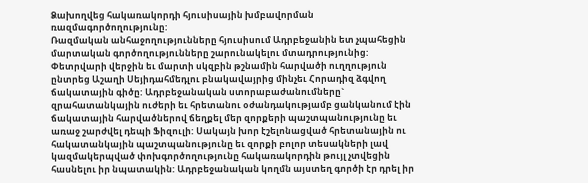Ձախողվեց հակառակորդի հյուսիսային խմբավորման ռազմագործողությունը:
Ռազմական անհաջողությունները հյուսիսում Ադրբեջանին ետ չպահեցին մարտական գործողությունները շարունակելու մտադրությունից:
Փետրվարի վերջին եւ մարտի սկզբին թշնամին հարվածի ուղղություն ընտրեց Աշաղի Սեյիդահմեդլու բնակավայրից մինչեւ Հորադիզ ձգվող ճակատային գիծը: Ադրբեջանական ստորաբաժանումները` զրահատանկային ուժերի եւ հրետանու օժանդակությամբ ցանկանում էին ճակատային հարվածներով ճեղքել մեր զորքերի պաշտպանությունը եւ առաջ շարժվել դեպի Ֆիզուլի: Սակայն խոր էշելոնացված հրետանային ու հակատանկային պաշտպանությունը եւ զորքի բոլոր տեսակների լավ կազմակերպված փոխգործողությունը հակառակորդին թույլ չտվեցին հասնելու իր նպատակին: Ադրբեջանական կողմն այստեղ գործի էր դրել իր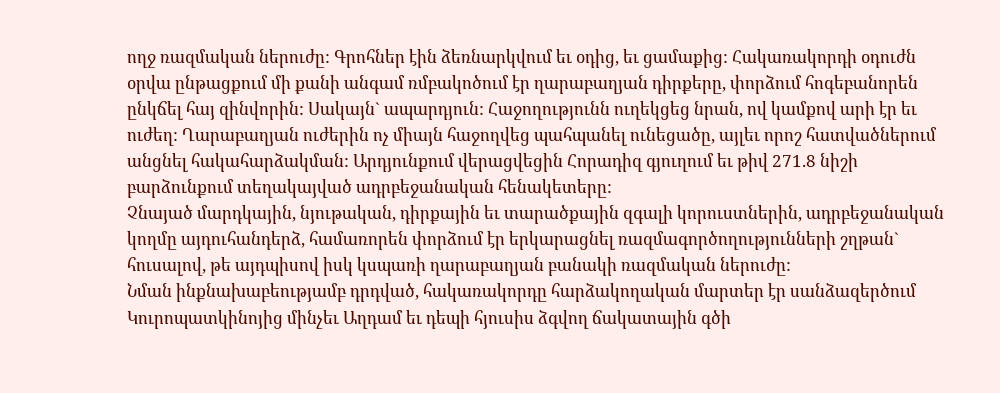ողջ ռազմական ներուժը: Գրոհներ էին ձեռնարկվում եւ օդից, եւ ցամաքից: Հակառակորդի օդուժն օրվա ընթացքում մի քանի անգամ ռմբակոծում էր ղարաբաղյան դիրքերը, փորձում հոգեբանորեն ընկճել հայ զինվորին: Սակայն` ապարդյուն: Հաջողությունն ուղեկցեց նրան, ով կամքով արի էր եւ ուժեղ: Ղարաբաղյան ուժերին ոչ միայն հաջողվեց պահպանել ունեցածը, այլեւ որոշ հատվածներում անցնել հակահարձակման: Արդյունքում վերացվեցին Հորադիզ գյուղում եւ թիվ 271.8 նիշի բարձունքում տեղակայված ադրբեջանական հենակետերը:
Չնայած մարդկային, նյութական, դիրքային եւ տարածքային զգալի կորուստներին, ադրբեջանական կողմը այդուհանդերձ, համառորեն փորձում էր երկարացնել ռազմագործողությունների շղթան` հուսալով, թե այդպիսով իսկ կսպառի ղարաբաղյան բանակի ռազմական ներուժը:
Նման ինքնախաբեությամբ դրդված, հակառակորդը հարձակողական մարտեր էր սանձազերծում Կուրոպատկինոյից մինչեւ Աղդամ եւ դեպի հյուսիս ձգվող ճակատային գծի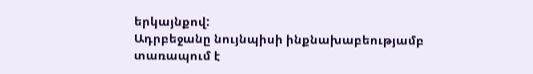երկայնքով:
Ադրբեջանը նույնպիսի ինքնախաբեությամբ տառապում է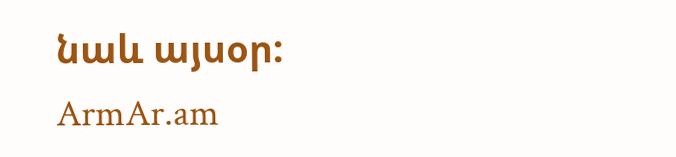նաև այսօր:
ArmAr.am